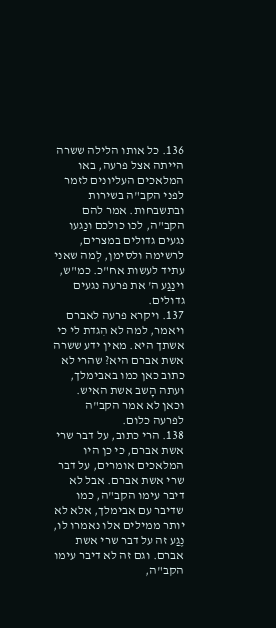136. כל אותו הלילה ששרה הייתה אצל פרעה, באו המלאכים העליונים לזמר לפני הקב"ה בשירות ובתשבחות. אמר להם הקב"ה, לכו כולכם ונַגעו נגעים גדולים במצרים, לרשימה ולסימן, לְמה שאני עתיד לעשות אח"כ. כמ"ש, וינַגַע ה' את פרעה נגעים גדולים.
137. ויקרא פרעה לאברם ויאמר, למה לא הִגדת לי כי אשתך היא. מאין ידע ששרה אשת אברם היא? שהרי לא כתוב כאן כמו באבימלך, ועתה הָשב אשת האיש. וכאן לא אמר הקב"ה לפרעה כלום.
138. הרי כתוב, על דבר שרי אשת אברם, כי כן היו המלאכים אומרים, על דבר שרי אשת אברם. אבל לא דיבר עימו הקב"ה, כמו שדיבר עם אבימלך, אלא לא יותר ממילים אלו נאמרו לו, נֶגַע זה על דבר שרי אשת אברם. וגם זה לא דיבר עימו הקב"ה,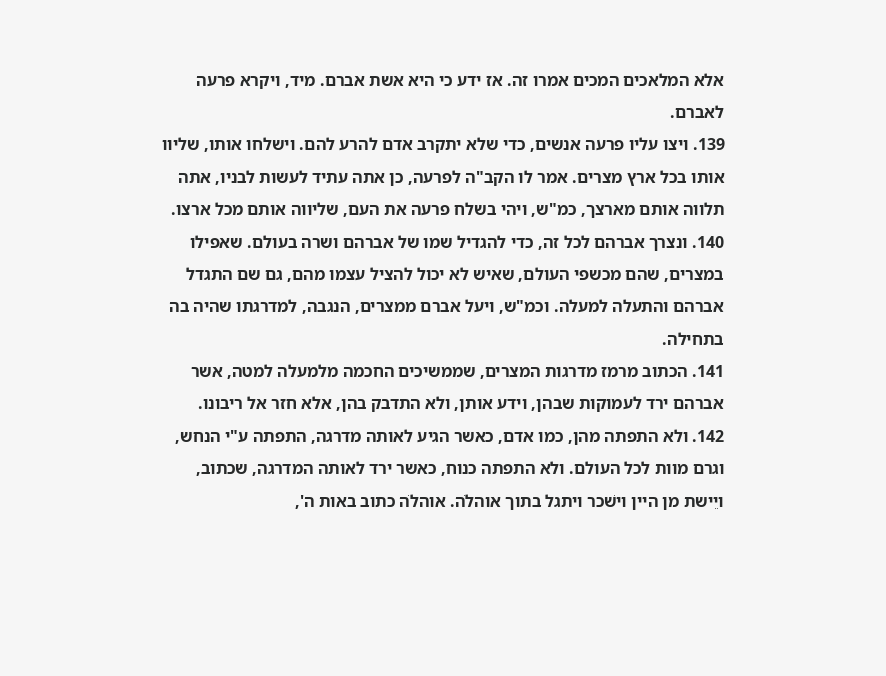אלא המלאכים המכים אמרו זה. אז ידע כי היא אשת אברם. מיד, ויקרא פרעה לאברם.
139. ויצו עליו פרעה אנשים, כדי שלא יתקרב אדם להרע להם. וישלחו אותו, שליוו אותו בכל ארץ מצרים. אמר לו הקב"ה לפרעה, כן אתה עתיד לעשות לבניו, אתה תלווה אותם מארצך, כמ"ש, ויהי בשלח פרעה את העם, שליווה אותם מכל ארצו.
140. ונצרך אברהם לכל זה, כדי להגדיל שמו של אברהם ושרה בעולם. שאפילו במצרים, שהם מכשפי העולם, שאיש לא יכול להציל עצמו מהם, גם שם התגדל אברהם והתעלה למעלה. וכמ"ש, ויעל אברם ממצרים, הנגבה, למדרגתו שהיה בה בתחילה.
141. הכתוב מרמז מדרגות המצרים, שממשיכים החכמה מלמעלה למטה, אשר אברהם ירד לעמוקות שבהן, וידע אותן, ולא התדבק בהן, אלא חזר אל ריבונו.
142. ולא התפתה מהן, כמו אדם, כאשר הגיע לאותה מדרגה, התפתה ע"י הנחש, וגרם מוות לכל העולם. ולא התפתה כנוח, כאשר ירד לאותה המדרגה, שכתוב, ויֵישת מן היין וישׁכר ויתגל בתוך אוהלֹה. אוהלֹה כתוב באות ה',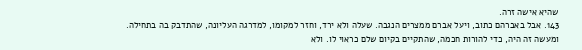שהיא אישה זרה.
143. אבל באברהם כתוב, ויעל אברם ממצרים הנגבה. שעלה ולא ירד, וחזר למקומו, למדרגה העליונה, שהתדבק בה בתחילה. ומעשה זה היה, כדי להורות חכמה, שהתקיים בקיום שלם כראוי לו. ולא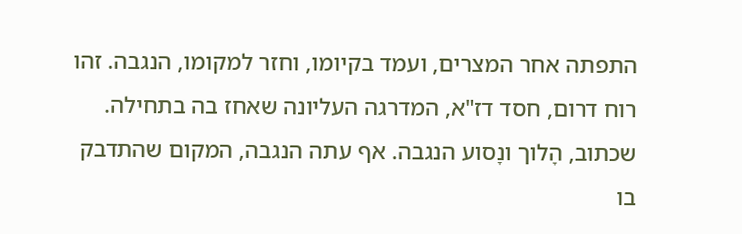התפתה אחר המצרים, ועמד בקיומו, וחזר למקומו, הנגבה. זהו רוח דרום, חסד דז"א, המדרגה העליונה שאחז בה בתחילה. שכתוב, הָלוך ונָסוע הנגבה. אף עתה הנגבה, המקום שהתדבק בו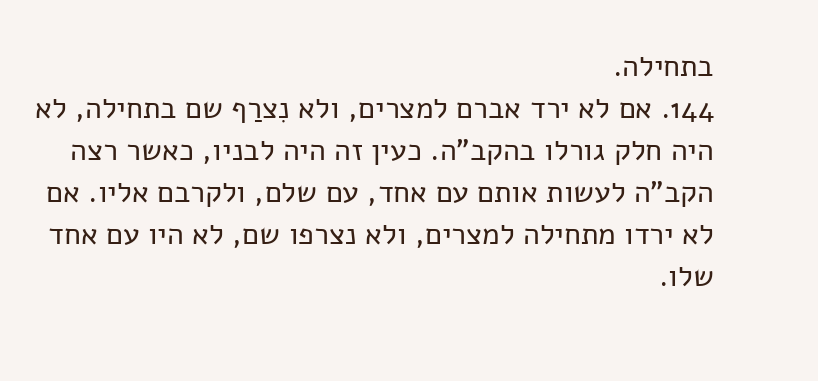בתחילה.
144. אם לא ירד אברם למצרים, ולא נִצרַף שם בתחילה, לא היה חלק גורלו בהקב"ה. כעין זה היה לבניו, כאשר רצה הקב"ה לעשות אותם עם אחד, עם שלם, ולקרבם אליו. אם לא ירדו מתחילה למצרים, ולא נצרפו שם, לא היו עם אחד שלו.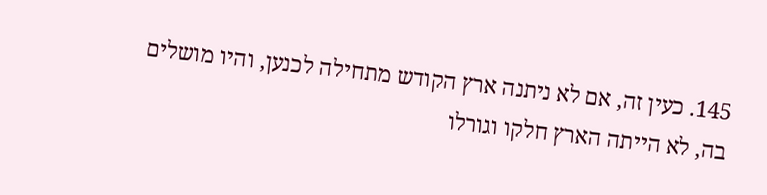145. כעין זה, אם לא ניתנה ארץ הקודש מתחילה לכנען, והיו מושלים בה, לא הייתה הארץ חלקו וגורלו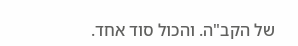של הקב"ה. והכול סוד אחד.